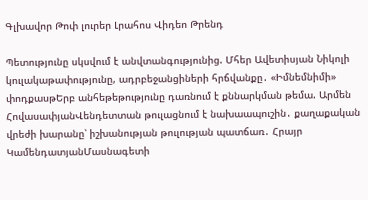Գլխավոր Թոփ լուրեր Լրահոս Վիդեո Թրենդ

Պետությունը սկսվում է անվտանգությունից. Մհեր Ավետիսյան Նիկոլի կուլակաթափությունը, ադրբեջանցիների հրճվանքը․ «Իմնեմնիմի» փոդքասթԵրբ անհեթեթությունը դառնում է քննարկման թեմա. Արմեն ՀովասափյանՎենդետտան թուլացնում է նախաապուշին․ քաղաքական վրեժի խարանը՝ իշխանության թուլության պատճառ․ Հրայր ԿամենդատյանՄասնագետի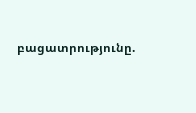բացատրությունը.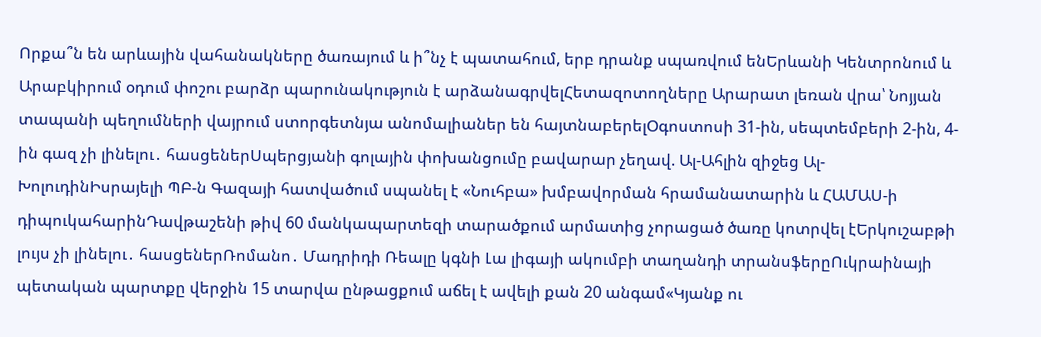Որքա՞ն են արևային վահանակները ծառայում և ի՞նչ է պատահում, երբ դրանք սպառվում ենԵրևանի Կենտրոնում և Արաբկիրում օդում փոշու բարձր պարունակություն է արձանագրվելՀետազոտողները Արարատ լեռան վրա՝ Նոյյան տապանի պեղումների վայրում ստորգետնյա անոմալիաներ են հայտնաբերելՕգոստոսի 31-ին, սեպտեմբերի 2-ին, 4-ին գազ չի լինելու․ հասցեներՍպերցյանի գոլային փոխանցումը բավարար չեղավ. Ալ-Ահլին զիջեց Ալ-ԽոլուդինԻսրայելի ՊԲ-ն Գազայի հատվածում սպանել է «Նուհբա» խմբավորման հրամանատարին և ՀԱՄԱՍ-ի դիպուկահարինԴավթաշենի թիվ 60 մանկապարտեզի տարածքում արմատից չորացած ծառը կոտրվել էԵրկուշաբթի լույս չի լինելու․ հասցեներՌոմանո․ Մադրիդի Ռեալը կգնի Լա լիգայի ակումբի տաղանդի տրանսֆերըՈւկրաինայի պետական պարտքը վերջին 15 տարվա ընթացքում աճել է ավելի քան 20 անգամ«Կյանք ու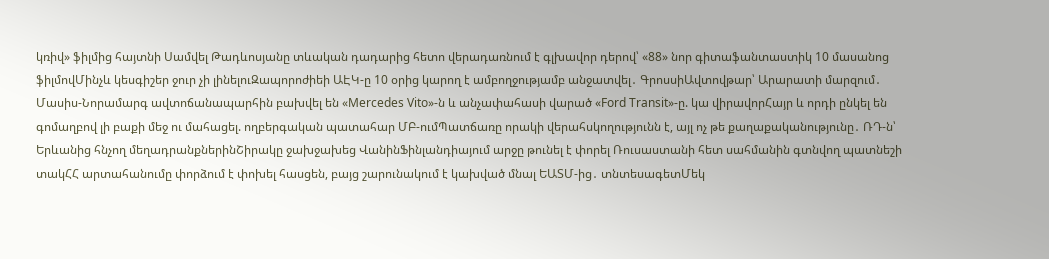կռիվ» ֆիլմից հայտնի Սամվել Թադևոսյանը տևական դադարից հետո վերադառնում է գլխավոր դերով՝ «88» նոր գիտաֆանտաստիկ 10 մասանոց ֆիլմովՄինչև կեսգիշեր ջուր չի լինելուԶապորոժիեի ԱԷԿ-ը 10 օրից կարող է ամբողջությամբ անջատվել․ ԳրոսսիԱվտովթար՝ Արարատի մարզում․ Մասիս-Նորամարգ ավտոճանապարհին բախվել են «Mercedes Vito»-ն և անչափահասի վարած «Ford Transit»-ը. կա վիրավորՀայր և որդի ընկել են գոմաղբով լի բաքի մեջ ու մահացել. ողբերգական պատահար ՄԲ-ումՊատճառը որակի վերահսկողությունն է, այլ ոչ թե քաղաքականությունը․ ՌԴ-ն՝ Երևանից հնչող մեղադրանքներինՇիրակը ջախջախեց ՎանինՖինլանդիայում արջը թունել է փորել Ռուսաստանի հետ սահմանին գտնվող պատնեշի տակՀՀ արտահանումը փորձում է փոխել հասցեն, բայց շարունակում է կախված մնալ ԵԱՏՄ-ից․ տնտեսագետՄեկ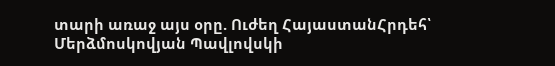տարի առաջ այս օրը. Ուժեղ ՀայաստանՀրդեհ՝ Մերձմոսկովյան Պավլովսկի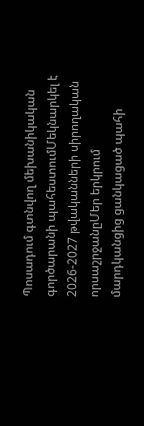Պոսադում գտնվող մեխանիկական գործարանի պահեստումՄեկնարկել է 2026-2027 թվականների սիրողական որսաշրջանըՄեր երկրում մարդկանցից ցանկացած պահի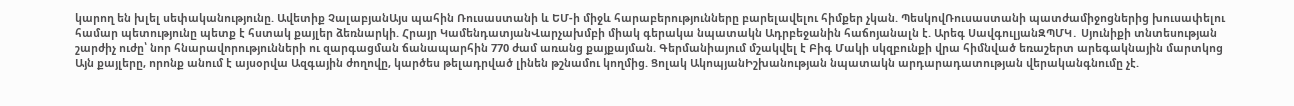կարող են խլել սեփականությունը. Ավետիք ՉալաբյանԱյս պահին Ռուսաստանի և ԵՄ-ի միջև հարաբերությունները բարելավելու հիմքեր չկան. ՊեսկովՌուսաստանի պատժամիջոցներից խուսափելու համար պետությունը պետք է հստակ քայլեր ձեռնարկի. Հրայր ԿամենդատյանՎարչախմբի միակ գերակա նպատակն Ադրբեջանին հաճոյանալն է. Արեգ ՍավգուլյանԶՊՄԿ․ Սյունիքի տնտեսության շարժիչ ուժը՝ նոր հնարավորությունների ու զարգացման ճանապարհին 770 ժամ առանց քայքայման. Գերմանիայում մշակվել է Բիգ Մակի սկզբունքի վրա հիմնված եռաշերտ արեգակնային մարտկոց Այն քայլերը, որոնք անում է այսօրվա Ազգային ժողովը, կարծես թելադրված լինեն թշնամու կողմից. Ցոլակ ԱկոպյանԻշխանության նպատակն արդարադատության վերականգնումը չէ.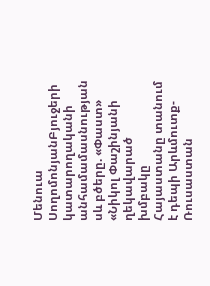Մենուա ՍողոմոնյանԲյուջերի կատարողականի անհամամասնության սև բծերը. «Փաստ» «Նիկոլ Փաշինյանի ղեկավարած խմբակը Հայաստանը տանում է դեպի Արևմուտք-Ռուսաստան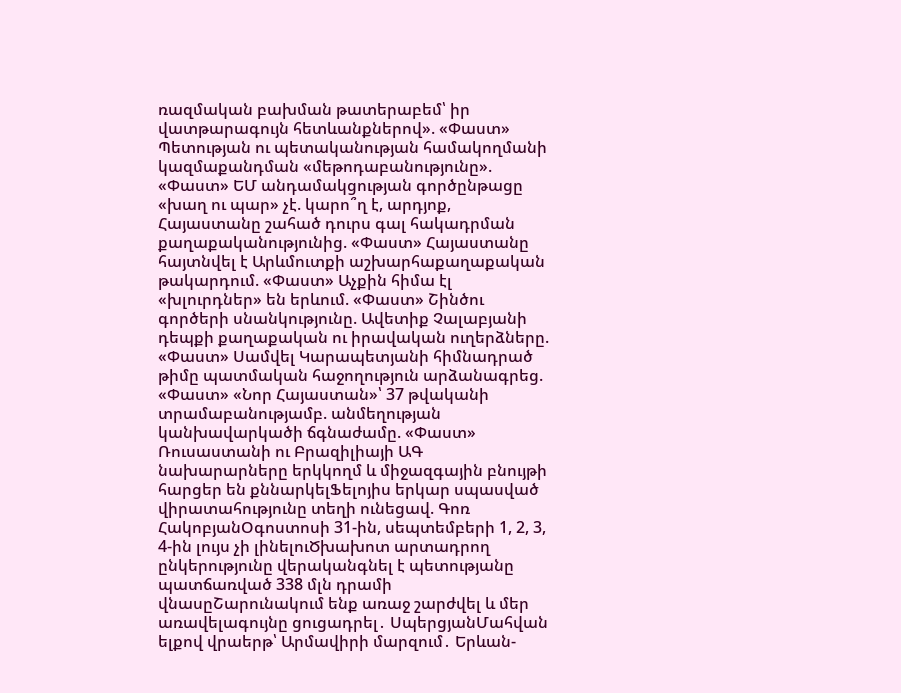ռազմական բախման թատերաբեմ՝ իր վատթարագույն հետևանքներով». «Փաստ» Պետության ու պետականության համակողմանի կազմաքանդման «մեթոդաբանությունը». «Փաստ» ԵՄ անդամակցության գործընթացը «խաղ ու պար» չէ. կարո՞ղ է, արդյոք, Հայաստանը շահած դուրս գալ հակադրման քաղաքականությունից. «Փաստ» Հայաստանը հայտնվել է Արևմուտքի աշխարհաքաղաքական թակարդում. «Փաստ» Աչքին հիմա էլ «խլուրդներ» են երևում. «Փաստ» Շինծու գործերի սնանկությունը. Ավետիք Չալաբյանի դեպքի քաղաքական ու իրավական ուղերձները. «Փաստ» Սամվել Կարապետյանի հիմնադրած թիմը պատմական հաջողություն արձանագրեց. «Փաստ» «Նոր Հայաստան»՝ 37 թվականի տրամաբանությամբ. անմեղության կանխավարկածի ճգնաժամը. «Փաստ» Ռուսաստանի ու Բրազիլիայի ԱԳ նախարարները երկկողմ և միջազգային բնույթի հարցեր են քննարկելՖելոյիս երկար սպասված վիրատահությունը տեղի ունեցավ. Գոռ ՀակոբյանՕգոստոսի 31-ին, սեպտեմբերի 1, 2, 3, 4-ին լույս չի լինելուԾխախոտ արտադրող ընկերությունը վերականգնել է պետությանը պատճառված 338 մլն դրամի վնասըՇարունակում ենք առաջ շարժվել և մեր առավելագույնը ցուցադրել․ ՍպերցյանՄահվան ելքով վրաերթ՝ Արմավիրի մարզում․ Երևան-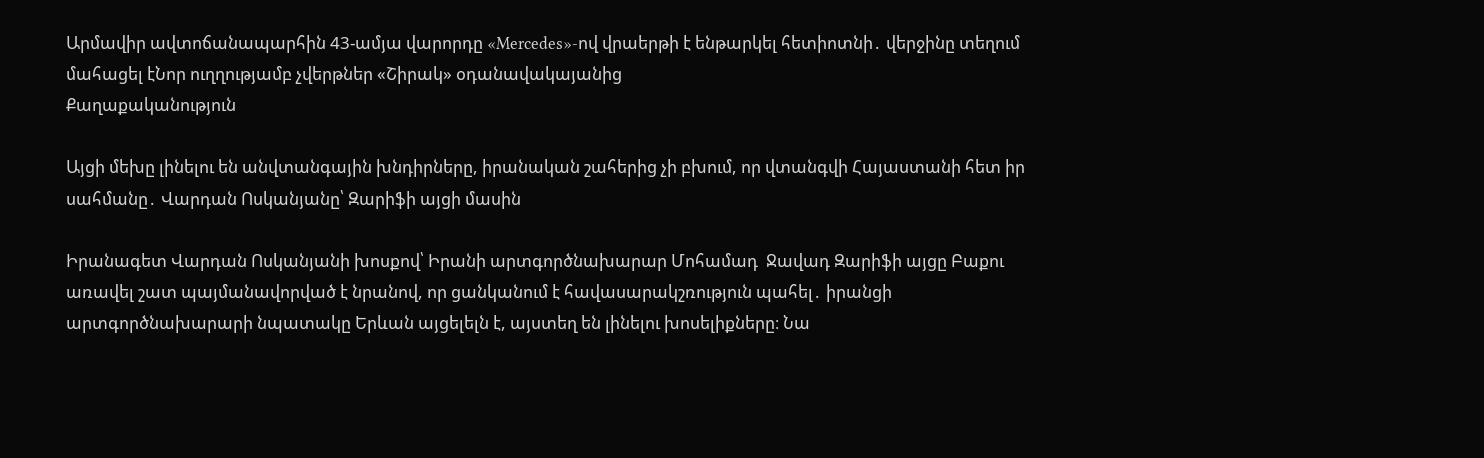Արմավիր ավտոճանապարհին 43-ամյա վարորդը «Mercedes»-ով վրաերթի է ենթարկել հետիոտնի․ վերջինը տեղում մահացել էՆոր ուղղությամբ չվերթներ «Շիրակ» օդանավակայանից
Քաղաքականություն

Այցի մեխը լինելու են անվտանգային խնդիրները, իրանական շահերից չի բխում, որ վտանգվի Հայաստանի հետ իր սահմանը․ Վարդան Ոսկանյանը՝ Զարիֆի այցի մասին

Իրանագետ Վարդան Ոսկանյանի խոսքով՝ Իրանի արտգործնախարար Մոհամադ  Ջավադ Զարիֆի այցը Բաքու առավել շատ պայմանավորված է նրանով, որ ցանկանում է հավասարակշռություն պահել․ իրանցի արտգործնախարարի նպատակը Երևան այցելելն է, այստեղ են լինելու խոսելիքները։ Նա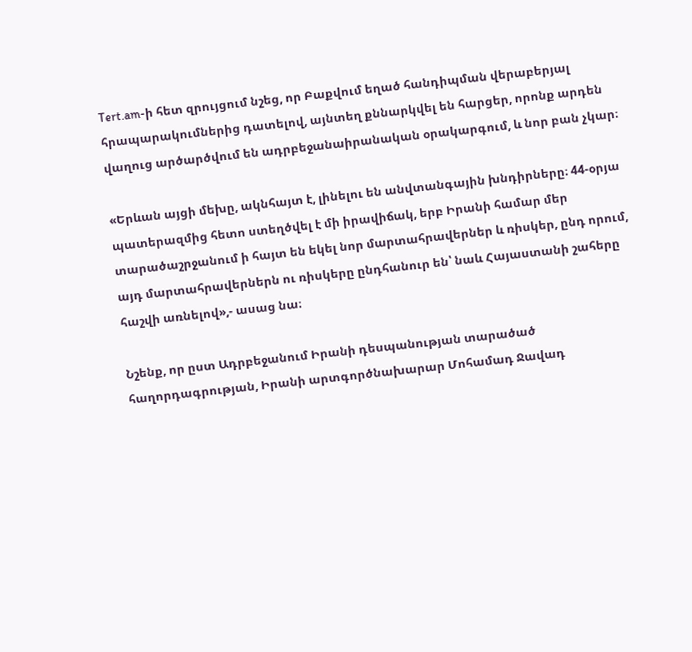Tert.am-ի հետ զրույցում նշեց, որ Բաքվում եղած հանդիպման վերաբերյալ հրապարակումներից դատելով, այնտեղ քննարկվել են հարցեր, որոնք արդեն վաղուց արծարծվում են ադրբեջանաիրանական օրակարգում, և նոր բան չկար։

«Երևան այցի մեխը, ակնհայտ է, լինելու են անվտանգային խնդիրները։ 44-օրյա պատերազմից հետո ստեղծվել է մի իրավիճակ, երբ Իրանի համար մեր տարածաշրջանում ի հայտ են եկել նոր մարտահրավերներ և ռիսկեր, ընդ որում, այդ մարտահրավերներն ու ռիսկերը ընդհանուր են՝ նաև Հայաստանի շահերը հաշվի առնելով»,- ասաց նա։

Նշենք, որ ըստ Ադրբեջանում Իրանի դեսպանության տարածած հաղորդագրության, Իրանի արտգործնախարար Մոհամադ Ջավադ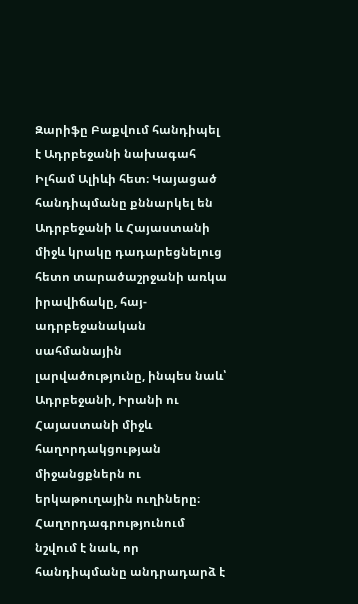Զարիֆը Բաքվում հանդիպել է Ադրբեջանի նախագահ Իլհամ Ալիևի հետ։ Կայացած հանդիպմանը քննարկել են Ադրբեջանի և Հայաստանի միջև կրակը դադարեցնելուց հետո տարածաշրջանի առկա իրավիճակը, հայ-ադրբեջանական սահմանային լարվածությունը, ինպես նաև՝ Ադրբեջանի, Իրանի ու Հայաստանի միջև հաղորդակցության միջանցքներն ու երկաթուղային ուղիները։ Հաղորդագրությունում նշվում է նաև, որ հանդիպմանը անդրադարձ է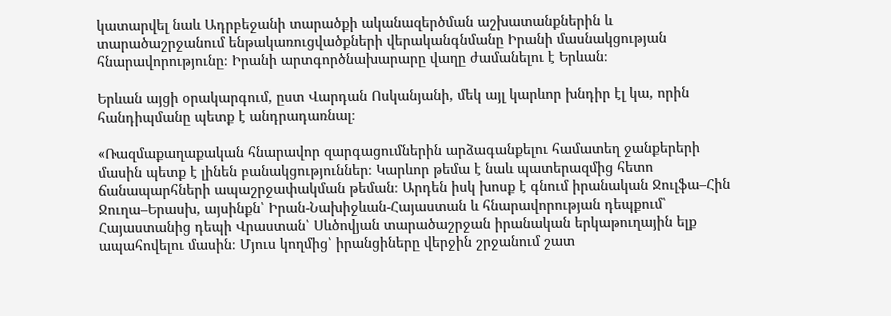կատարվել նաև Ադրբեջանի տարածքի ականազերծման աշխատանքներին և տարածաշրջանում ենթակառուցվածքների վերականգնմանը Իրանի մասնակցության հնարավորությունը։ Իրանի արտգործնախարարը վաղը ժամանելու է Երևան։

Երևան այցի օրակարգում, ըստ Վարդան Ոսկանյանի, մեկ այլ կարևոր խնդիր էլ կա, որին հանդիպմանը պետք է անդրադառնալ։

«Ռազմաքաղաքական հնարավոր զարգացումներին արձագանքելու համատեղ ջանքերերի մասին պետք է լինեն բանակցություններ։ Կարևոր թեմա է նաև պատերազմից հետո ճանապարհների ապաշրջափակման թեման։ Արդեն իսկ խոսք է գնում իրանական Ջուլֆա–Հին Ջուղա–Երասխ, այսինքն՝ Իրան-Նախիջևան-Հայաստան և հնարավորության դեպքում՝ Հայաստանից դեպի Վրաստան՝ Սևծովյան տարածաշրջան իրանական երկաթուղային ելք ապահովելու մասին։ Մյուս կողմից՝ իրանցիները վերջին շրջանում շատ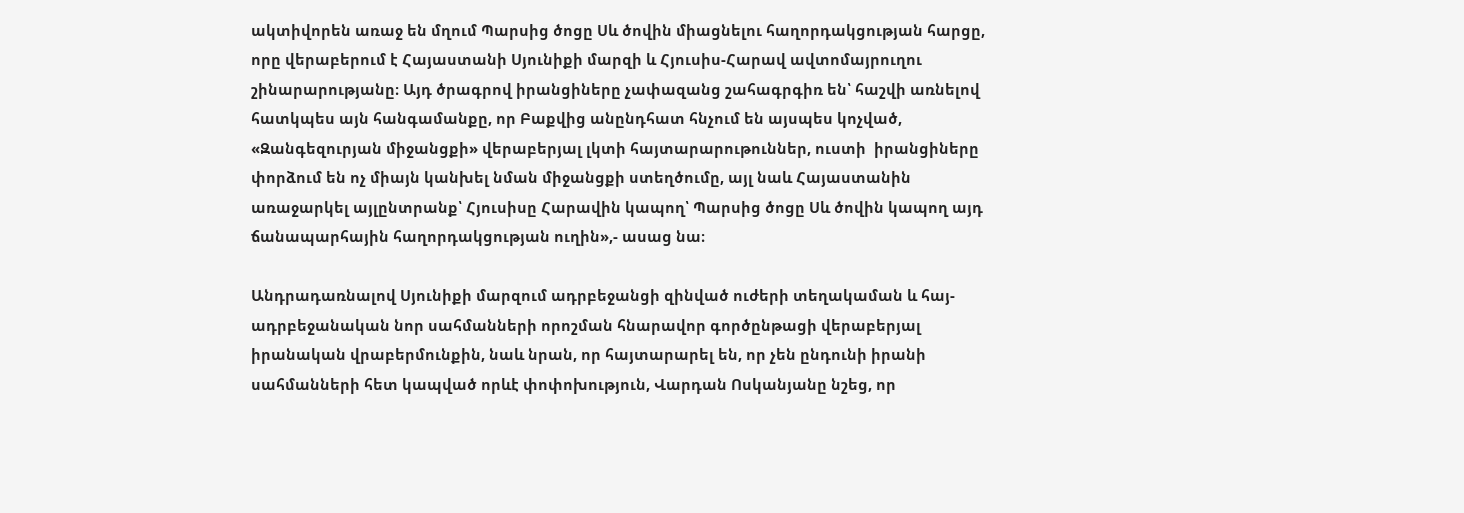ակտիվորեն առաջ են մղում Պարսից ծոցը Սև ծովին միացնելու հաղորդակցության հարցը, որը վերաբերում է Հայաստանի Սյունիքի մարզի և Հյուսիս-Հարավ ավտոմայրուղու շինարարությանը։ Այդ ծրագրով իրանցիները չափազանց շահագրգիռ են՝ հաշվի առնելով հատկպես այն հանգամանքը, որ Բաքվից անընդհատ հնչում են այսպես կոչված, «Զանգեզուրյան միջանցքի» վերաբերյալ լկտի հայտարարութուններ, ուստի  իրանցիները փորձում են ոչ միայն կանխել նման միջանցքի ստեղծումը, այլ նաև Հայաստանին առաջարկել այլընտրանք՝ Հյուսիսը Հարավին կապող՝ Պարսից ծոցը Սև ծովին կապող այդ ճանապարհային հաղորդակցության ուղին»,- ասաց նա։

Անդրադառնալով Սյունիքի մարզում ադրբեջանցի զինված ուժերի տեղակաման և հայ-ադրբեջանական նոր սահմանների որոշման հնարավոր գործընթացի վերաբերյալ իրանական վրաբերմունքին, նաև նրան, որ հայտարարել են, որ չեն ընդունի իրանի սահմանների հետ կապված որևէ փոփոխություն, Վարդան Ոսկանյանը նշեց, որ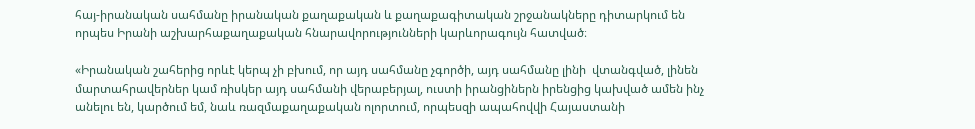հայ-իրանական սահմանը իրանական քաղաքական և քաղաքագիտական շրջանակները դիտարկում են որպես Իրանի աշխարհաքաղաքական հնարավորությունների կարևորագույն հատված։

«Իրանական շահերից որևէ կերպ չի բխում, որ այդ սահմանը չգործի, այդ սահմանը լինի  վտանգված, լինեն մարտահրավերներ կամ ռիսկեր այդ սահմանի վերաբերյալ, ուստի իրանցիներն իրենցից կախված ամեն ինչ անելու են, կարծում եմ, նաև ռազմաքաղաքական ոլորտում, որպեսզի ապահովվի Հայաստանի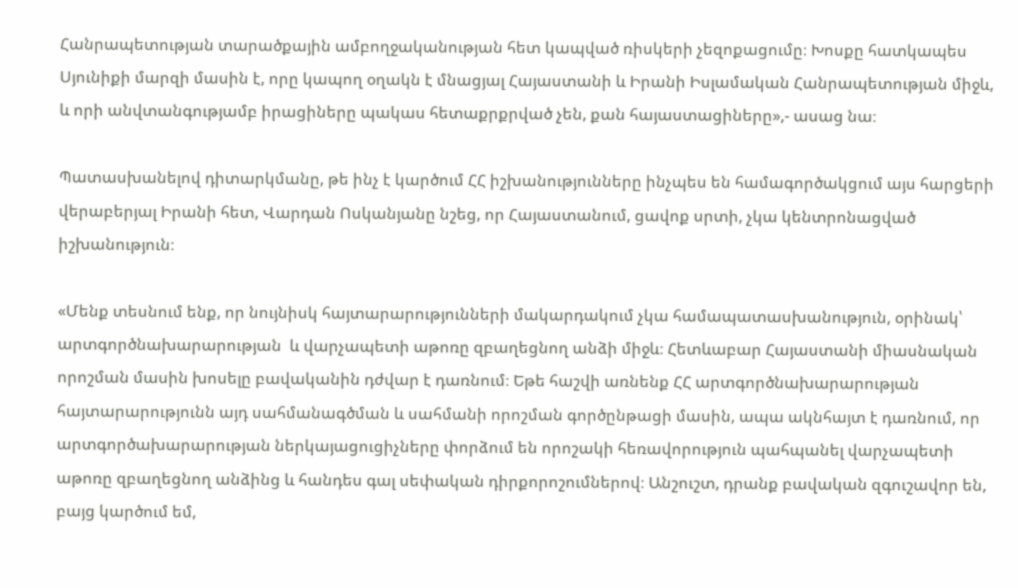Հանրապետության տարածքային ամբողջականության հետ կապված ռիսկերի չեզոքացումը։ Խոսքը հատկապես Սյունիքի մարզի մասին է, որը կապող օղակն է մնացյալ Հայաստանի և Իրանի Իսլամական Հանրապետության միջև, և որի անվտանգությամբ իրացիները պակաս հետաքրքրված չեն, քան հայաստացիները»,- ասաց նա։

Պատասխանելով դիտարկմանը, թե ինչ է կարծում ՀՀ իշխանությունները ինչպես են համագործակցում այս հարցերի վերաբերյալ Իրանի հետ, Վարդան Ոսկանյանը նշեց, որ Հայաստանում, ցավոք սրտի, չկա կենտրոնացված իշխանություն։

«Մենք տեսնում ենք, որ նույնիսկ հայտարարությունների մակարդակում չկա համապատասխանություն, օրինակ՝ արտգործնախարարության  և վարչապետի աթոռը զբաղեցնող անձի միջև։ Հետևաբար Հայաստանի միասնական որոշման մասին խոսելը բավականին դժվար է դառնում։ Եթե հաշվի առնենք ՀՀ արտգործնախարարության հայտարարությունն այդ սահմանագծման և սահմանի որոշման գործընթացի մասին, ապա ակնհայտ է դառնում, որ արտգործախարարության ներկայացուցիչները փորձում են որոշակի հեռավորություն պահպանել վարչապետի աթոռը զբաղեցնող անձինց և հանդես գալ սեփական դիրքորոշումներով։ Անշուշտ, դրանք բավական զգուշավոր են, բայց կարծում եմ,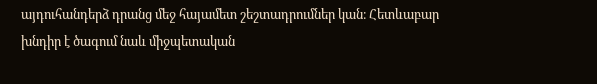այդուհանդերձ դրանց մեջ հայամետ շեշտադրումներ կան։ Հետևաբար խնդիր է ծագում նաև միջպետական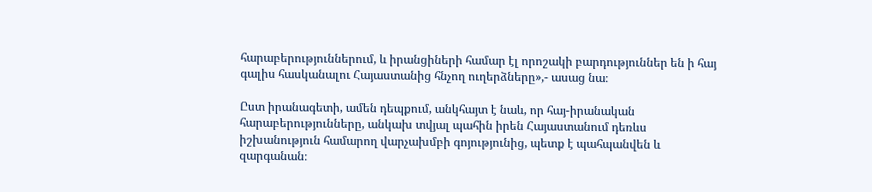հարաբերություններում, և իրանցիների համար էլ որոշակի բարդություններ են ի հայ գալիս հասկանալու Հայաստանից հնչող ուղերձները»,- ասաց նա։

Ըստ իրանագետի, ամեն դեպքում, անկհայտ է նաև, որ հայ-իրանական հարաբերությունները, անկախ տվյալ պահին իրեն Հայաստանում դեռևս իշխանություն համարող վարչախմբի գոյությունից, պետք է պահպանվեն և զարգանան։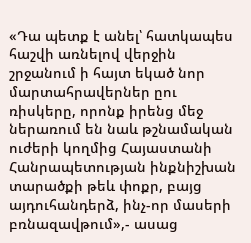«Դա պետք է անել՝ հատկապես հաշվի առնելով վերջին շրջանում ի հայտ եկած նոր մարտահրավերներ ըու ռիսկերը, որոնք իրենց մեջ ներառում են նաև թշնամական ուժերի կողմից Հայաստանի Հանրապետության ինքնիշխան տարածքի թեև փոքր, բայց այդուհանդերձ, ինչ-որ մասերի բռնազավթում»,- ասաց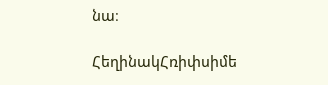նա։

ՀեղինակՀռիփսիմե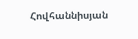Հովհաննիսյան